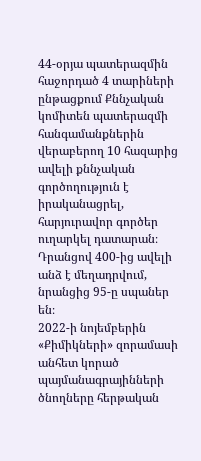44-օրյա պատերազմին հաջորդած 4 տարիների ընթացքում Քննչական կոմիտեն պատերազմի հանգամանքներին վերաբերող 10 հազարից ավելի քննչական գործողություն է իրականացրել, հարյուրավոր գործեր ուղարկել դատարան։ Դրանցով 400-ից ավելի անձ է մեղադրվում, նրանցից 95-ը սպաներ են։
2022-ի նոյեմբերին «Քիմիկների» զորամասի անհետ կորած պայմանագրայինների ծնողները հերթական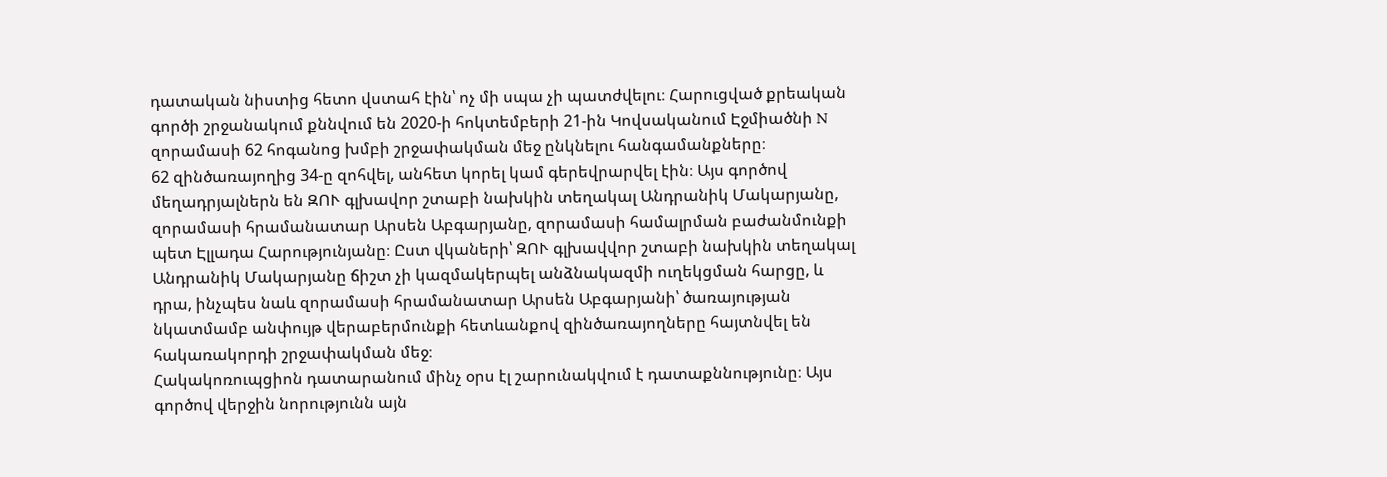դատական նիստից հետո վստահ էին՝ ոչ մի սպա չի պատժվելու։ Հարուցված քրեական գործի շրջանակում քննվում են 2020-ի հոկտեմբերի 21-ին Կովսականում Էջմիածնի N զորամասի 62 հոգանոց խմբի շրջափակման մեջ ընկնելու հանգամանքները։
62 զինծառայողից 34-ը զոհվել, անհետ կորել կամ գերեվրարվել էին։ Այս գործով մեղադրյալներն են ԶՈՒ գլխավոր շտաբի նախկին տեղակալ Անդրանիկ Մակարյանը, զորամասի հրամանատար Արսեն Աբգարյանը, զորամասի համալրման բաժանմունքի պետ Էլլադա Հարությունյանը։ Ըստ վկաների՝ ԶՈՒ գլխավվոր շտաբի նախկին տեղակալ Անդրանիկ Մակարյանը ճիշտ չի կազմակերպել անձնակազմի ուղեկցման հարցը, և դրա, ինչպես նաև զորամասի հրամանատար Արսեն Աբգարյանի՝ ծառայության նկատմամբ անփույթ վերաբերմունքի հետևանքով զինծառայողները հայտնվել են հակառակորդի շրջափակման մեջ։
Հակակոռուպցիոն դատարանում մինչ օրս էլ շարունակվում է դատաքննությունը։ Այս գործով վերջին նորությունն այն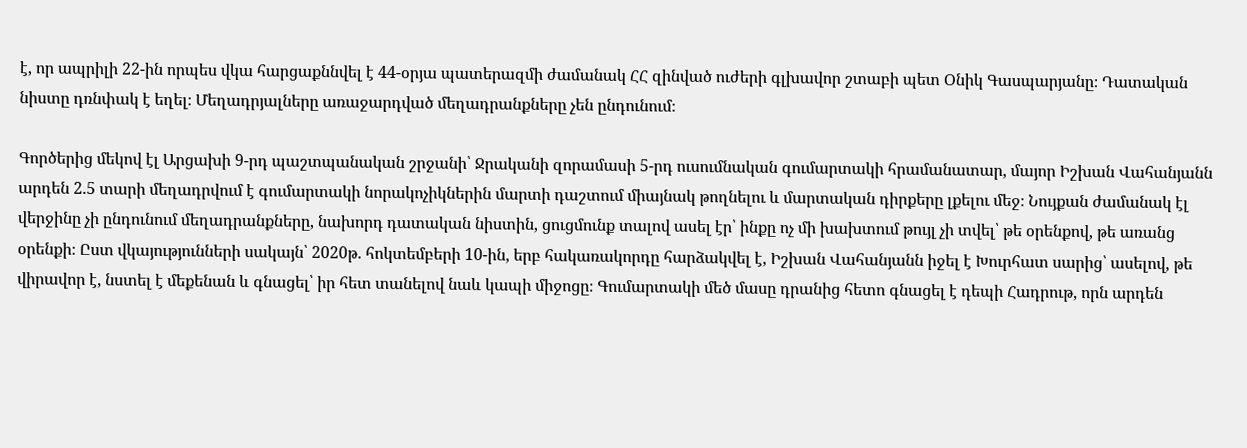է, որ ապրիլի 22-ին որպես վկա հարցաքննվել է 44-օրյա պատերազմի ժամանակ ՀՀ զինված ուժերի գլխավոր շտաբի պետ Օնիկ Գասպարյանը։ Դատական նիստը դռնփակ է եղել։ Մեղադրյալները առաջարդված մեղադրանքները չեն ընդունում։

Գործերից մեկով էլ Արցախի 9-րդ պաշտպանական շրջանի՝ Ջրականի զորամասի 5-րդ ուսումնական գումարտակի հրամանատար, մայոր Իշխան Վահանյանն արդեն 2.5 տարի մեղադրվում է գումարտակի նորակոչիկներին մարտի դաշտում միայնակ թողնելու և մարտական դիրքերը լքելու մեջ։ Նույքան ժամանակ էլ վերջինը չի ընդունում մեղադրանքները, նախորդ դատական նիստին, ցուցմունք տալով ասել էր՝ ինքը ոչ մի խախտում թույլ չի տվել՝ թե օրենքով, թե առանց օրենքի։ Ըստ վկայությունների սակայն՝ 2020թ. հոկտեմբերի 10-ին, երբ հակառակորդը հարձակվել է, Իշխան Վահանյանն իջել է Խուրհատ սարից՝ ասելով, թե վիրավոր է, նստել է մեքենան և գնացել՝ իր հետ տանելով նաև կապի միջոցը։ Գումարտակի մեծ մասը դրանից հետո գնացել է դեպի Հադրութ, որն արդեն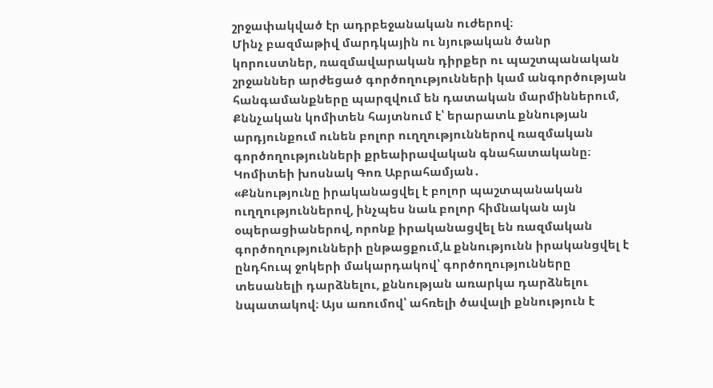շրջափակված էր ադրբեջանական ուժերով։
Մինչ բազմաթիվ մարդկային ու նյութական ծանր կորուստներ, ռազմավարական դիրքեր ու պաշտպանական շրջաններ արժեցած գործողությունների կամ անգործության հանգամանքները պարզվում են դատական մարմիններում, Քննչական կոմիտեն հայտնում է՝ երարատև քննության արդյունքում ունեն բոլոր ուղղություններով ռազմական գործողությունների քրեաիրավական գնահատականը։ Կոմիտեի խոսնակ Գոռ Աբրահամյան․
«Քննությունը իրականացվել է բոլոր պաշտպանական ուղղություններով, ինչպես նաև բոլոր հիմնական այն օպերացիաներով, որոնք իրականացվել են ռազմական գործողությունների ընթացքում,և քննությունն իրականցվել է ընդհուպ ջոկերի մակարդակով՝ գործողությունները տեսանելի դարձնելու, քննության առարկա դարձնելու նպատակով։ Այս առումով՝ ահռելի ծավալի քննություն է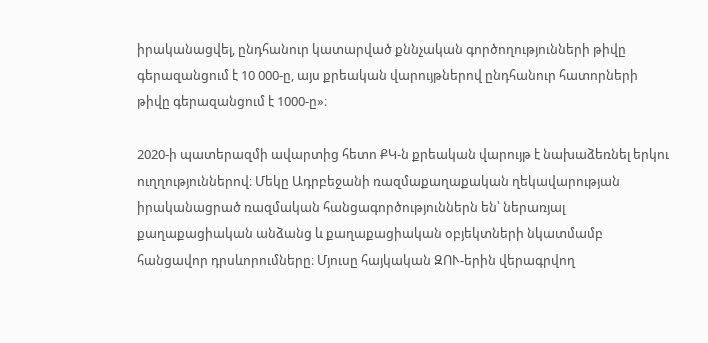իրականացվել, ընդհանուր կատարված քննչական գործողությունների թիվը գերազանցում է 10 000-ը, այս քրեական վարույթներով ընդհանուր հատորների թիվը գերազանցում է 1000-ը»։

2020-ի պատերազմի ավարտից հետո ՔԿ-ն քրեական վարույթ է նախաձեռնել երկու ուղղություններով։ Մեկը Ադրբեջանի ռազմաքաղաքական ղեկավարության իրականացրած ռազմական հանցագործություններն են՝ ներառյալ քաղաքացիական անձանց և քաղաքացիական օբյեկտների նկատմամբ հանցավոր դրսևորումները։ Մյուսը հայկական ԶՈՒ-երին վերագրվող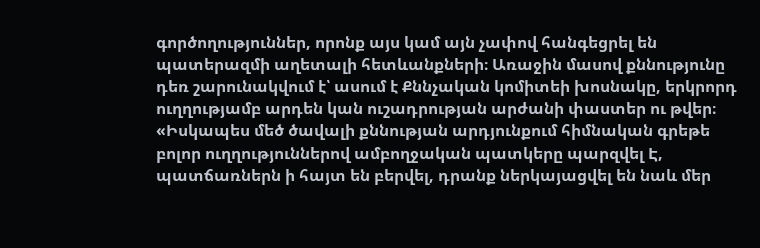գործողություններ, որոնք այս կամ այն չափով հանգեցրել են պատերազմի աղետալի հետևանքների։ Առաջին մասով քննությունը դեռ շարունակվում է՝ ասում է Քննչական կոմիտեի խոսնակը, երկրորդ ուղղությամբ արդեն կան ուշադրության արժանի փաստեր ու թվեր։
«Իսկապես մեծ ծավալի քննության արդյունքում հիմնական գրեթե բոլոր ուղղություններով ամբողջական պատկերը պարզվել Է, պատճառներն ի հայտ են բերվել, դրանք ներկայացվել են նաև մեր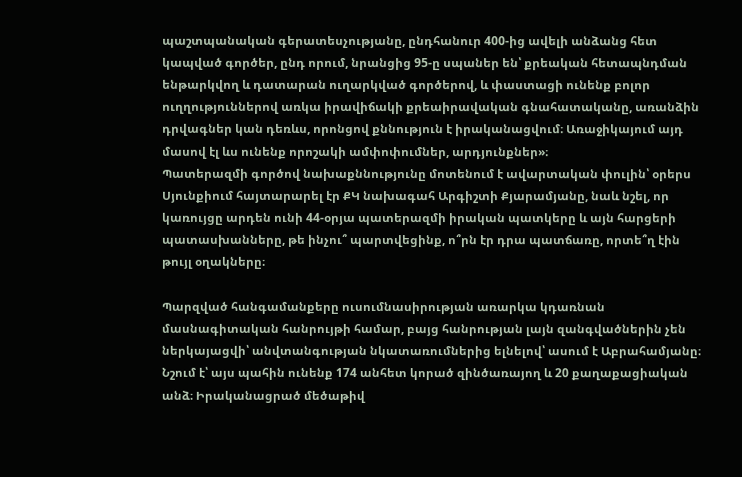պաշտպանական գերատեսչությանը, ընդհանուր 400-ից ավելի անձանց հետ կապված գործեր, ընդ որում, նրանցից 95-ը սպաներ են՝ քրեական հետապնդման ենթարկվող և դատարան ուղարկված գործերով, և փաստացի ունենք բոլոր ուղղություններով առկա իրավիճակի քրեաիրավական գնահատականը, առանձին դրվագներ կան դեռևս, որոնցով քննություն է իրականացվում։ Առաջիկայում այդ մասով էլ ևս ունենք որոշակի ամփոփումներ, արդյունքներ»։
Պատերազմի գործով նախաքննությունը մոտենում է ավարտական փուլին՝ օրերս Սյունքիում հայտարարել էր ՔԿ նախագահ Արգիշտի Քյարամյանը, նաև նշել, որ կառույցը արդեն ունի 44-օրյա պատերազմի իրական պատկերը և այն հարցերի պատասխանները, թե ինչու՞ պարտվեցինք, ո՞րն էր դրա պատճառը, որտե՞ղ էին թույլ օղակները։

Պարզված հանգամանքերը ուսումնասիրության առարկա կդառնան մասնագիտական հանրույթի համար, բայց հանրության լայն զանգվածներին չեն ներկայացվի՝ անվտանգության նկատառումներից ելնելով՝ ասում է Աբրահամյանը։ Նշում է՝ այս պահին ունենք 174 անհետ կորած զինծառայող և 20 քաղաքացիական անձ։ Իրականացրած մեծաթիվ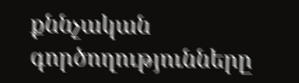քննչական գործողությունները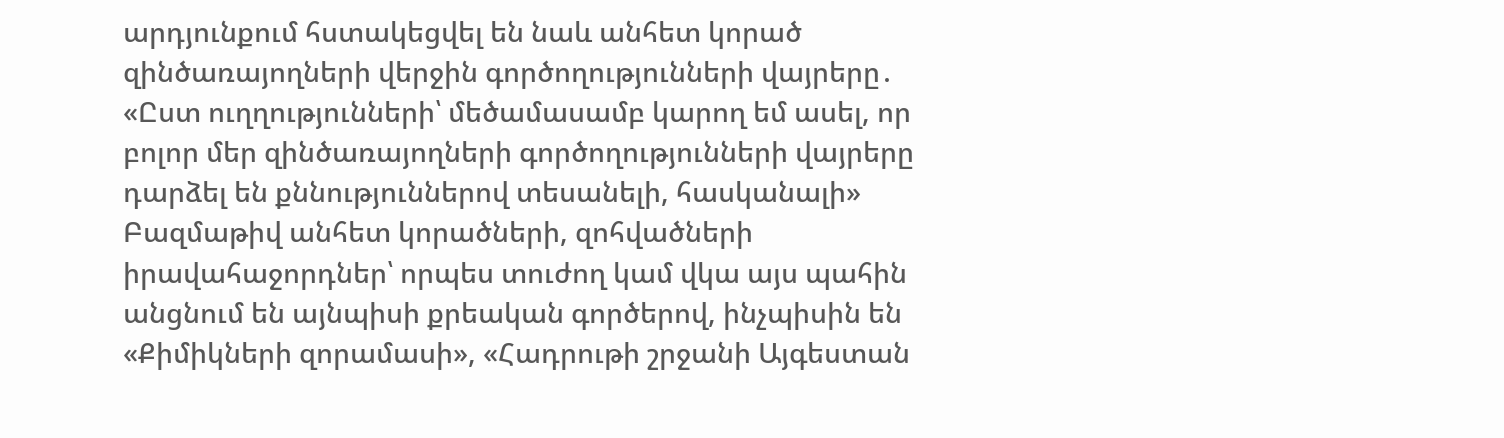արդյունքում հստակեցվել են նաև անհետ կորած զինծառայողների վերջին գործողությունների վայրերը․
«Ըստ ուղղությունների՝ մեծամասամբ կարող եմ ասել, որ բոլոր մեր զինծառայողների գործողությունների վայրերը դարձել են քննություններով տեսանելի, հասկանալի»
Բազմաթիվ անհետ կորածների, զոհվածների իրավահաջորդներ՝ որպես տուժող կամ վկա այս պահին անցնում են այնպիսի քրեական գործերով, ինչպիսին են «Քիմիկների զորամասի», «Հադրութի շրջանի Այգեստան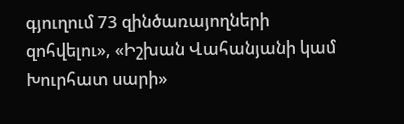գյուղում 73 զինծառայողների զոհվելու», «Իշխան Վահանյանի կամ Խուրհատ սարի»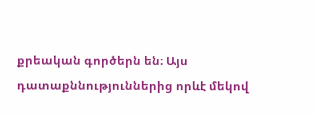քրեական գործերն են։ Այս դատաքննություններից որևէ մեկով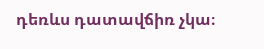դեռևս դատավճիռ չկա։